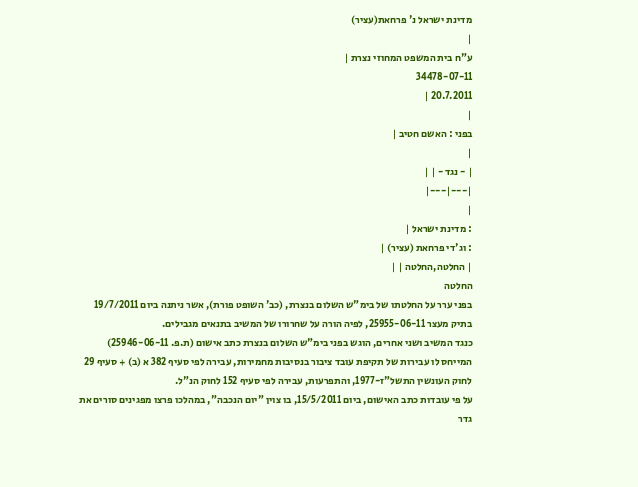מדינת ישראל נ' פרחאת(עציר)
|
ע"ח בית המשפט המחוזי נצרת |
34478-07-11
20.7.2011 |
|
בפני : האשם חטיב |
|
| - נגד - | |
|---|---|
|
: מדינת ישראל |
: וג'די פרחאת (עציר) |
| החלטה,החלטה | |
החלטה
בפני ערר על החלטתו של בימ"ש השלום בנצרת, (כב' השופט פורת), אשר ניתנה ביום 19/7/2011 בתיק מעצר 25955-06-11, לפיה הורה על שחרורו של המשיב בתנאים מגבילים.
כנגד המשיב ושני אחרים, הוגש בפני בימ"ש השלום בנצרת כתב אישום (ת.פ. 25946-06-11) המייחס לו עבירות של תקיפת עובד ציבור בנסיבות מחמירות, עבירה לפי סעיף 382 א (ב) + סעיף 29 לחוק העונשין התשל"ז-1977, והתפרעות, עבירה לפי סעיף 152 לחוק הנ"ל.
על פי עובדות כתב האישום, ביום 15/5/2011, בו צוין "יום הנכבה", במהלכו פרצו מפגינים סורים את גדר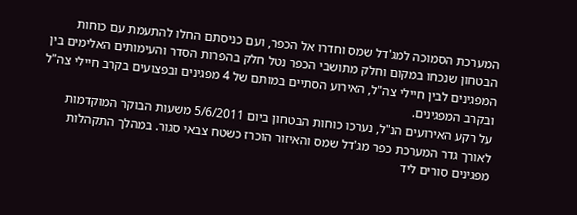המערכת הסמוכה למג'דל שמס וחדרו אל הכפר, ועם כניסתם החלו להתעמת עם כוחות הבטחון שנכחו במקום וחלק מתושבי הכפר נטל חלק בהפרות הסדר והעימותים האלימים בין המפגינים לבין חיילי צה"ל, האירוע הסתיים במותם של 4 מפגינים ובפצועים בקרב חיילי צה"ל ובקרב המפגינים.
על רקע האירועים הנ"ל, נערכו כוחות הבטחון ביום 5/6/2011 משעות הבוקר המוקדמות לאורך גדר המערכת כפר מג'דל שמס והאיזור הוכרז כשטח צבאי סגור. במהלך התקהלות מפגינים סורים ליד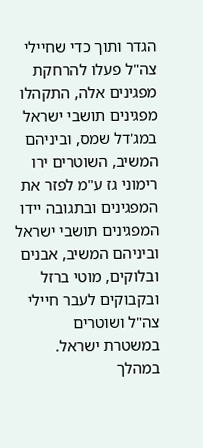הגדר ותוך כדי שחיילי צה"ל פעלו להרחקת מפגינים אלה, התקהלו מפגינים תושבי ישראל במג'דל שמס, וביניהם המשיב, השוטרים ירו רימוני גז ע"מ לפזר את המפגינים ובתגובה יידו המפגינים תושבי ישראל וביניהם המשיב, אבנים ובלוקים, מוטי ברזל ובקבוקים לעבר חיילי צה"ל ושוטרים במשטרת ישראל. במהלך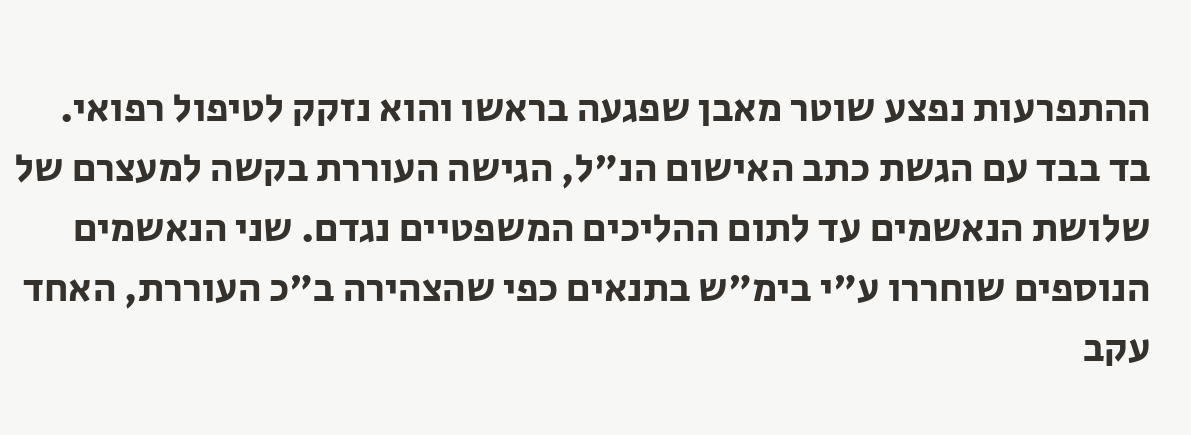ההתפרעות נפצע שוטר מאבן שפגעה בראשו והוא נזקק לטיפול רפואי.
בד בבד עם הגשת כתב האישום הנ"ל, הגישה העוררת בקשה למעצרם של שלושת הנאשמים עד לתום ההליכים המשפטיים נגדם. שני הנאשמים הנוספים שוחררו ע"י בימ"ש בתנאים כפי שהצהירה ב"כ העוררת, האחד עקב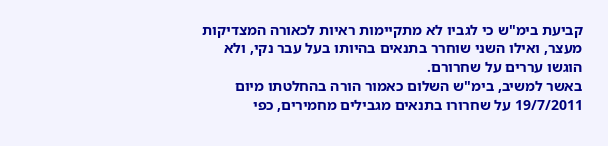קביעת בימ"ש כי לגביו לא מתקיימות ראיות לכאורה המצדיקות מעצר, ואילו השני שוחרר בתנאים בהיותו בעל עבר נקי, ולא הוגשו עררים על שחרורם.
באשר למשיב, בימ"ש השלום כאמור הורה בהחלטתו מיום 19/7/2011 על שחרורו בתנאים מגבילים מחמירים, כפי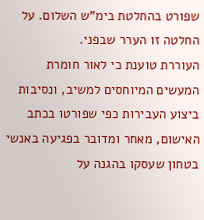שפורט בהחלטת בימ"ש השלום. על החלטה זו הערר שבפני.
העוררת טוענת כי לאור חומרת המעשים המיוחסים למשיב, ונסיבות ביצוע העבירות כפי שפורטו בכתב האישום, מאחר ומדובר בפגיעה באנשי בטחון שעסקו בהגנה על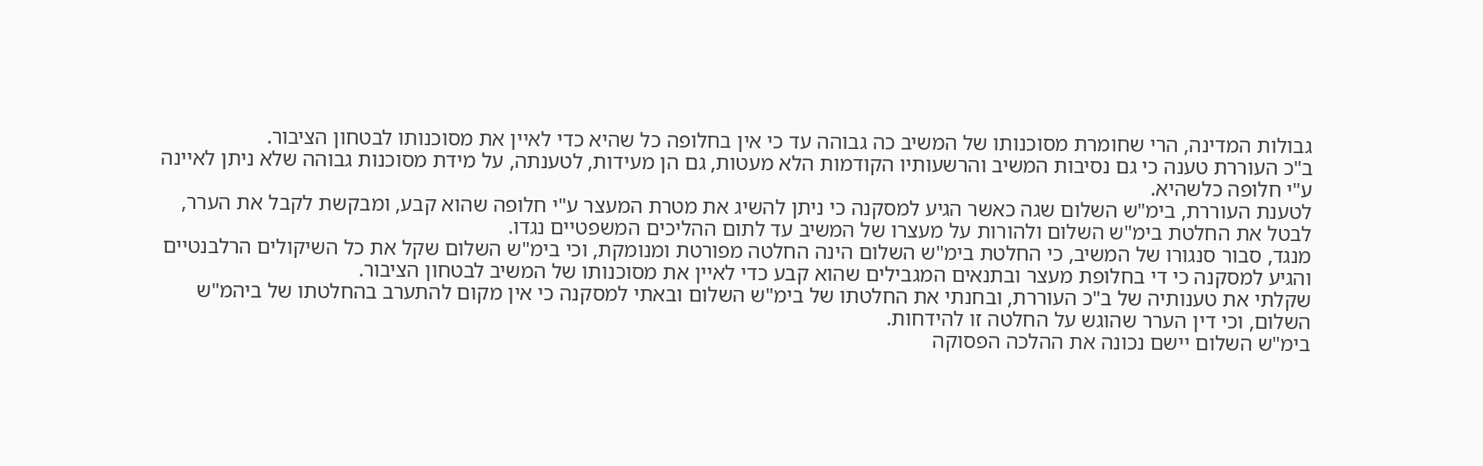גבולות המדינה, הרי שחומרת מסוכנותו של המשיב כה גבוהה עד כי אין בחלופה כל שהיא כדי לאיין את מסוכנותו לבטחון הציבור.
ב"כ העוררת טענה כי גם נסיבות המשיב והרשעותיו הקודמות הלא מעטות, גם הן מעידות, לטענתה, על מידת מסוכנות גבוהה שלא ניתן לאיינה ע"י חלופה כלשהיא.
לטענת העוררת, בימ"ש השלום שגה כאשר הגיע למסקנה כי ניתן להשיג את מטרת המעצר ע"י חלופה שהוא קבע, ומבקשת לקבל את הערר, לבטל את החלטת בימ"ש השלום ולהורות על מעצרו של המשיב עד לתום ההליכים המשפטיים נגדו.
מנגד, סבור סנגורו של המשיב, כי החלטת בימ"ש השלום הינה החלטה מפורטת ומנומקת, וכי בימ"ש השלום שקל את כל השיקולים הרלבנטיים והגיע למסקנה כי די בחלופת מעצר ובתנאים המגבילים שהוא קבע כדי לאיין את מסוכנותו של המשיב לבטחון הציבור.
שקלתי את טענותיה של ב"כ העוררת, ובחנתי את החלטתו של בימ"ש השלום ובאתי למסקנה כי אין מקום להתערב בהחלטתו של ביהמ"ש השלום, וכי דין הערר שהוגש על החלטה זו להידחות.
בימ"ש השלום יישם נכונה את ההלכה הפסוקה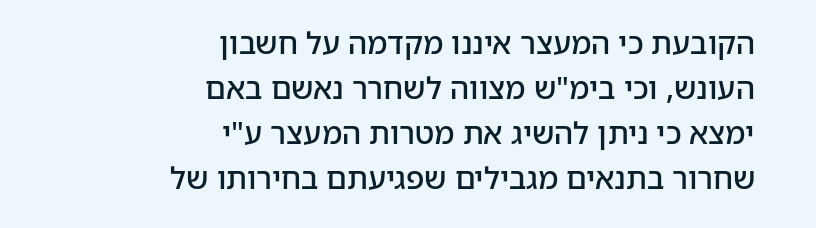הקובעת כי המעצר איננו מקדמה על חשבון העונש, וכי בימ"ש מצווה לשחרר נאשם באם ימצא כי ניתן להשיג את מטרות המעצר ע"י שחרור בתנאים מגבילים שפגיעתם בחירותו של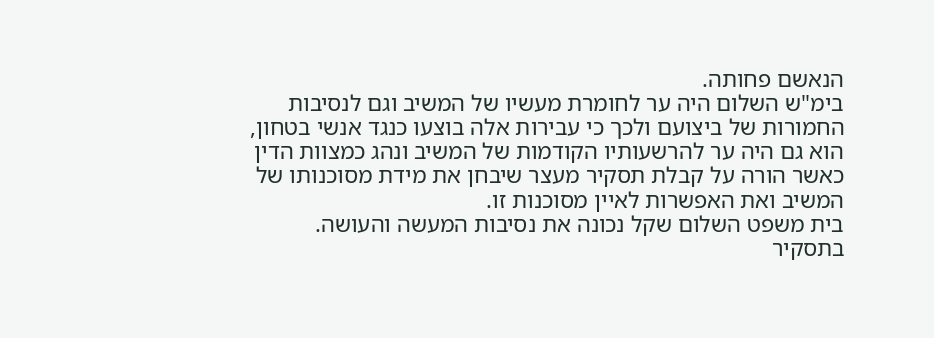הנאשם פחותה.
בימ"ש השלום היה ער לחומרת מעשיו של המשיב וגם לנסיבות החמורות של ביצועם ולכך כי עבירות אלה בוצעו כנגד אנשי בטחון, הוא גם היה ער להרשעותיו הקודמות של המשיב ונהג כמצוות הדין כאשר הורה על קבלת תסקיר מעצר שיבחן את מידת מסוכנותו של המשיב ואת האפשרות לאיין מסוכנות זו.
בית משפט השלום שקל נכונה את נסיבות המעשה והעושה.
בתסקיר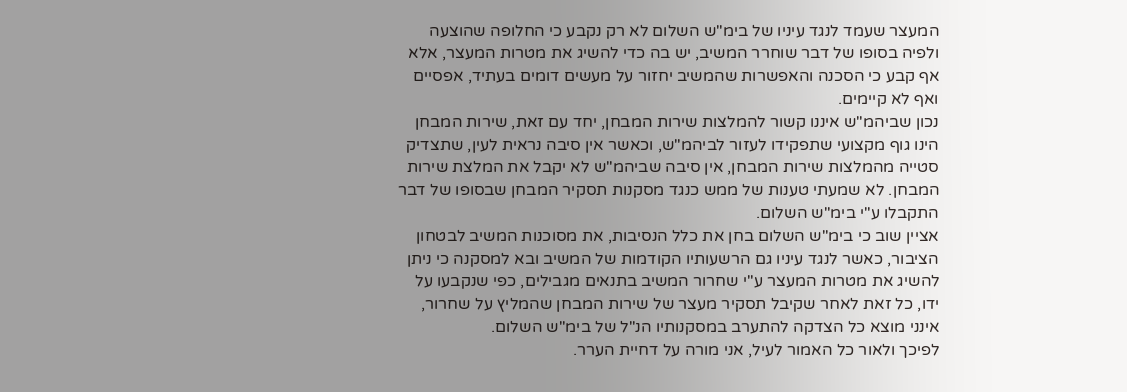המעצר שעמד לנגד עיניו של בימ"ש השלום לא רק נקבע כי החלופה שהוצעה ולפיה בסופו של דבר שוחרר המשיב, יש בה כדי להשיג את מטרות המעצר, אלא אף קבע כי הסכנה והאפשרות שהמשיב יחזור על מעשים דומים בעתיד, אפסיים ואף לא קיימים.
נכון שביהמ"ש איננו קשור להמלצות שירות המבחן, יחד עם זאת, שירות המבחן הינו גוף מקצועי שתפקידו לעזור לביהמ"ש, וכאשר אין סיבה נראית לעין, שתצדיק סטייה מהמלצות שירות המבחן, אין סיבה שביהמ"ש לא יקבל את המלצת שירות המבחן. לא שמעתי טענות של ממש כנגד מסקנות תסקיר המבחן שבסופו של דבר התקבלו ע"י בימ"ש השלום.
אציין שוב כי בימ"ש השלום בחן את כלל הנסיבות, את מסוכנות המשיב לבטחון הציבור, כאשר לנגד עיניו גם הרשעותיו הקודמות של המשיב ובא למסקנה כי ניתן להשיג את מטרות המעצר ע"י שחרור המשיב בתנאים מגבילים, כפי שנקבעו על ידו, כל זאת לאחר שקיבל תסקיר מעצר של שירות המבחן שהמליץ על שחרור, אינני מוצא כל הצדקה להתערב במסקנותיו הנ"ל של בימ"ש השלום.
לפיכך ולאור כל האמור לעיל, אני מורה על דחיית הערר.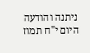ניתנה והודעה היום י"ח תמוז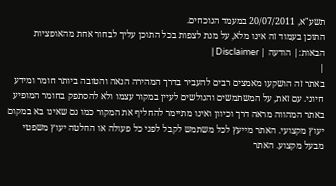תשע"א, 20/07/2011 במעמד הנוכחים.
התוכן בעמוד זה אינו מלא, על מנת לצפות בכל התוכן עליך לבחור אחת מהאופציות הבאות:| הודעה | Disclaimer |
|
באתר זה הושקעו מאמצים רבים להעביר בדרך המהירה הנאה והטובה ביותר חומר ומידע חיוני. עם זאת, על המשתמשים והגולשים לעיין במקור עצמו ולא להסתפק בחומר המופיע באתר המהווה מראה דרך וכיוון ואינו מתיימר להחליף את המקור כמו גם שאינו בא במקום יעוץ מקצועי. האתר מייעץ לכל משתמש לקבל לפני כל פעולה או החלטה יעוץ משפטי מבעל מקצוע. האתר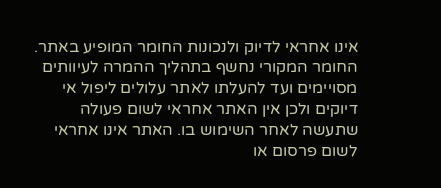אינו אחראי לדיוק ולנכונות החומר המופיע באתר. החומר המקורי נחשף בתהליך ההמרה לעיוותים מסויימים ועד להעלתו לאתר עלולים ליפול אי דיוקים ולכן אין האתר אחראי לשום פעולה שתעשה לאחר השימוש בו. האתר אינו אחראי לשום פרסום או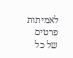לאמיתות פרטים של כל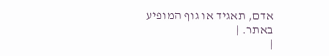אדם, תאגיד או גוף המופיע באתר. |
|